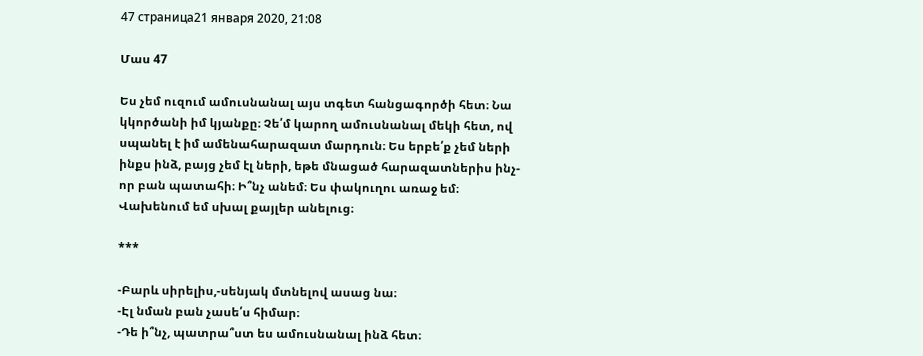47 страница21 января 2020, 21:08

Մաս 47

Ես չեմ ուզում ամուսնանալ այս տգետ հանցագործի հետ։ Նա կկործանի իմ կյանքը։ Չե՛մ կարող ամուսնանալ մեկի հետ, ով սպանել է իմ ամենահարազատ մարդուն։ Ես երբե՛ք չեմ ների ինքս ինձ, բայց չեմ էլ ների, եթե մնացած հարազատներիս ինչ-որ բան պատահի։ Ի՞նչ անեմ։ Ես փակուղու առաջ եմ։ Վախենում եմ սխալ քայլեր անելուց։

***

-Բարև սիրելիս,-սենյակ մտնելով ասաց նա։
-Էլ նման բան չասե՛ս հիմար։
-Դե ի՞նչ, պատրա՞ստ ես ամուսնանալ ինձ հետ։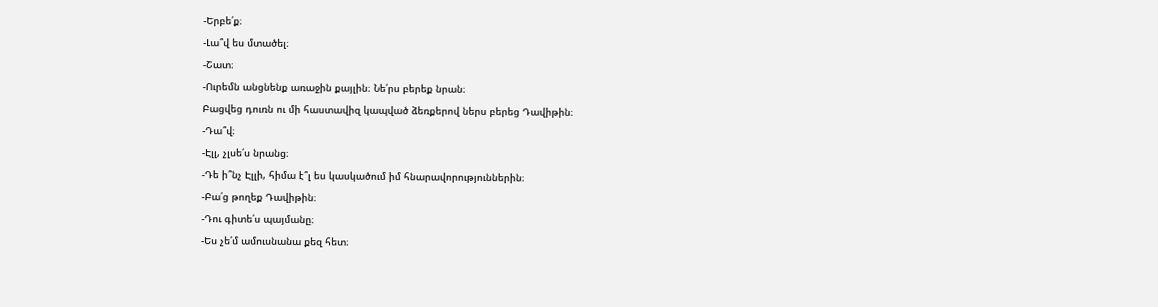-Երբե՛ք։
-Լա՞վ ես մտածել։
-Շատ։
-Ուրեմն անցնենք առաջին քայլին։ Նե՛րս բերեք նրան։
Բացվեց դուռն ու մի հաստավիզ կապված ձեռքերով ներս բերեց Դավիթին։
-Դա՞վ։
-Էլլ, չլսե՛ս նրանց։
-Դե ի՞նչ Էլլի, հիմա է՞լ ես կասկածում իմ հնարավորություններին։
-Բա՛ց թողեք Դավիթին։
-Դու գիտե՛ս պայմանը։
-Ես չե՛մ ամուսնանա քեզ հետ։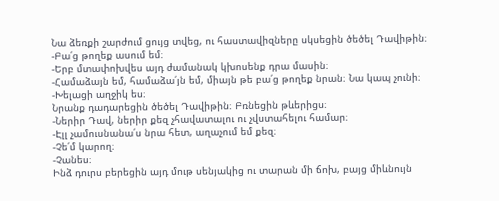Նա ձեռքի շարժում ցույց տվեց, ու հաստավիզները սկսեցին ծեծել Դավիթին։
-Բա՛ց թողեք ասում եմ։
-Երբ մտափոխվես այդ ժամանակ կխոսենք դրա մասին։
-Համաձայն եմ, համաձա՛յն եմ, միայն թե բա՛ց թողեք նրան։ Նա կապ չունի։
-Խելացի աղջիկ ես։
Նրանք դադարեցին ծեծել Դավիթին։ Բռնեցին թևերիցս։
-Ներիր Դավ, ներիր քեզ չհավատալու ու չվստահելու համար։
-Էլլ չամուսնանա՛ս նրա հետ, աղաչում եմ քեզ։
-Չե՛մ կարող։
-Չանես։
Ինձ դուրս բերեցին այդ մութ սենյակից ու տարան մի ճոխ, բայց միևնույն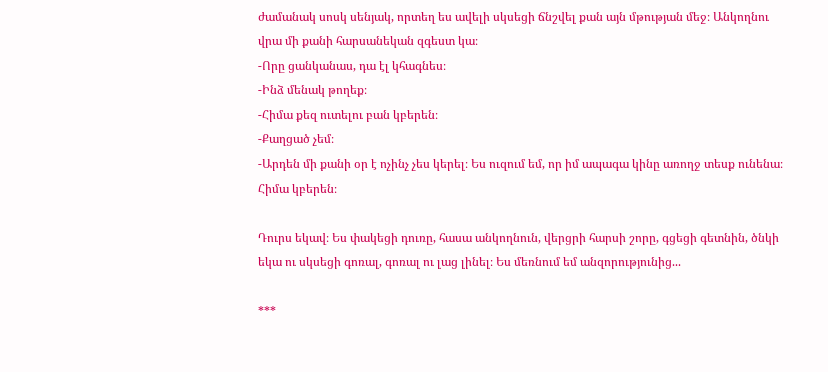ժամանակ սոսկ սենյակ, որտեղ ես ավելի սկսեցի ճնշվել քան այն մթության մեջ։ Անկողնու վրա մի քանի հարսանեկան զգեստ կա։
-Որը ցանկանաս, դա էլ կհագնես։
-Ինձ մենակ թողեք։
-Հիմա քեզ ուտելու բան կբերեն։
-Քաղցած չեմ։
-Արդեն մի քանի օր է ոչինչ չես կերել։ Ես ուզում եմ, որ իմ ապագա կինը առողջ տեսք ունենա։ Հիմա կբերեն։

Դուրս եկավ։ Ես փակեցի դուռը, հասա անկողնուն, վերցրի հարսի շորը, գցեցի գետնին, ծնկի եկա ու սկսեցի գոռալ, գոռալ ու լաց լինել։ Ես մեռնում եմ անզորությունից...

***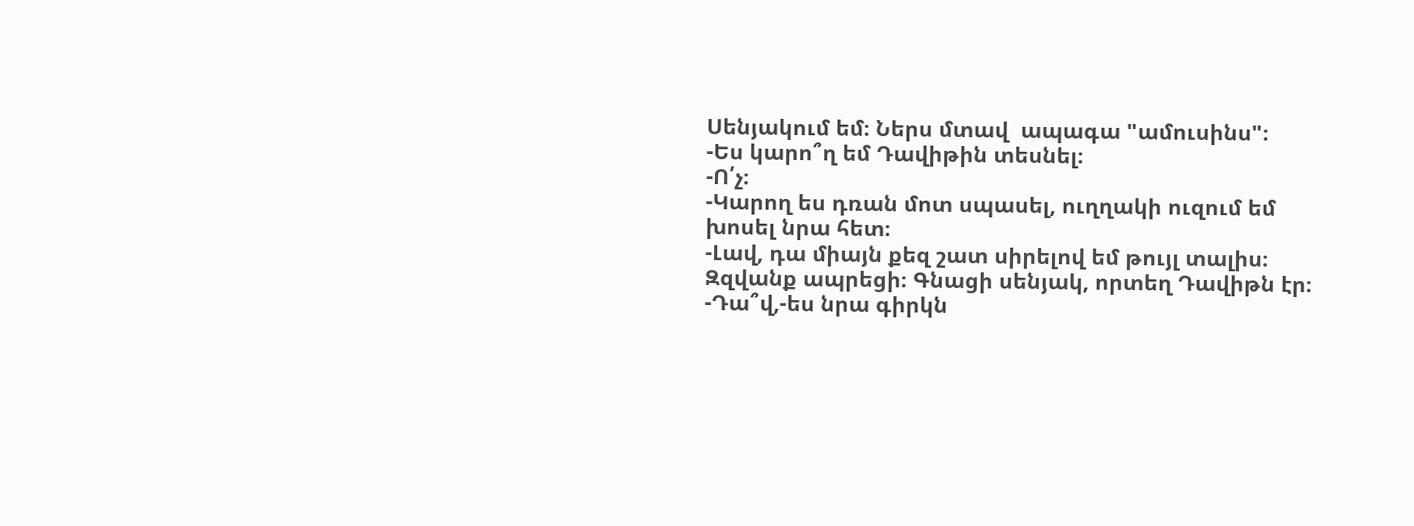Սենյակում եմ։ Ներս մտավ  ապագա "ամուսինս"։
-Ես կարո՞ղ եմ Դավիթին տեսնել։
-Ո՛չ։
-Կարող ես դռան մոտ սպասել, ուղղակի ուզում եմ խոսել նրա հետ։
-Լավ, դա միայն քեզ շատ սիրելով եմ թույլ տալիս։
Զզվանք ապրեցի։ Գնացի սենյակ, որտեղ Դավիթն էր։
-Դա՞վ,-ես նրա գիրկն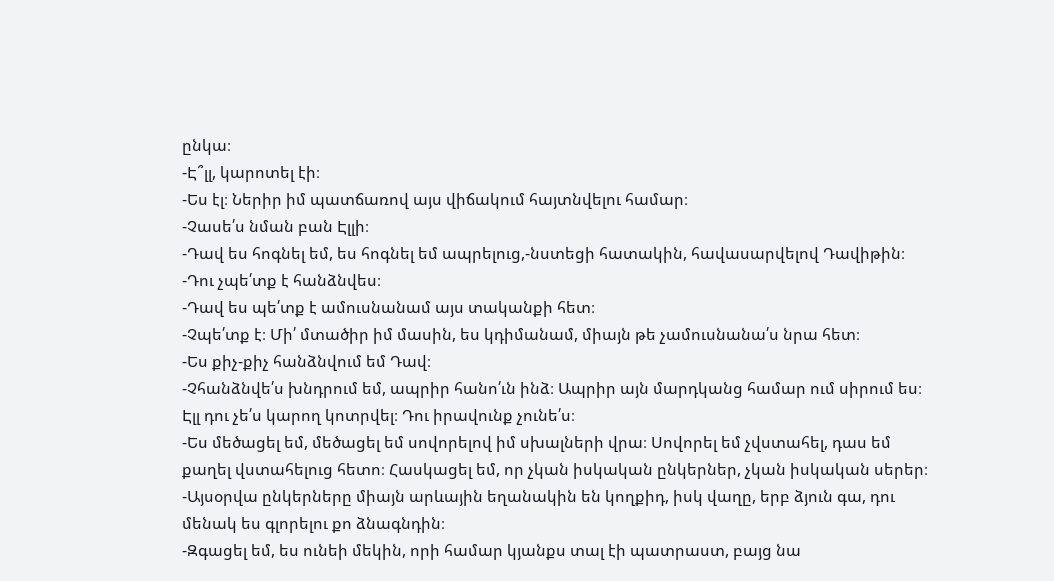ընկա։
-Է՞լլ, կարոտել էի։
-Ես էլ։ Ներիր իմ պատճառով այս վիճակում հայտնվելու համար։
-Չասե՛ս նման բան Էլլի։
-Դավ ես հոգնել եմ, ես հոգնել եմ ապրելուց,-նստեցի հատակին, հավասարվելով Դավիթին։
-Դու չպե՛տք է հանձնվես։
-Դավ ես պե՛տք է ամուսնանամ այս տականքի հետ։
-Չպե՛տք է։ Մի՛ մտածիր իմ մասին, ես կդիմանամ, միայն թե չամուսնանա՛ս նրա հետ։
-Ես քիչ-քիչ հանձնվում եմ Դավ։
-Չհանձնվե՛ս խնդրում եմ, ապրիր հանո՛ւն ինձ։ Ապրիր այն մարդկանց համար ում սիրում ես։ Էլլ դու չե՛ս կարող կոտրվել։ Դու իրավունք չունե՛ս։
-Ես մեծացել եմ, մեծացել եմ սովորելով իմ սխալների վրա։ Սովորել եմ չվստահել, դաս եմ քաղել վստահելուց հետո։ Հասկացել եմ, որ չկան իսկական ընկերներ, չկան իսկական սերեր։
-Այսօրվա ընկերները միայն արևային եղանակին են կողքիդ, իսկ վաղը, երբ ձյուն գա, դու մենակ ես գլորելու քո ձնագնդին։
-Զգացել եմ, ես ունեի մեկին, որի համար կյանքս տալ էի պատրաստ, բայց նա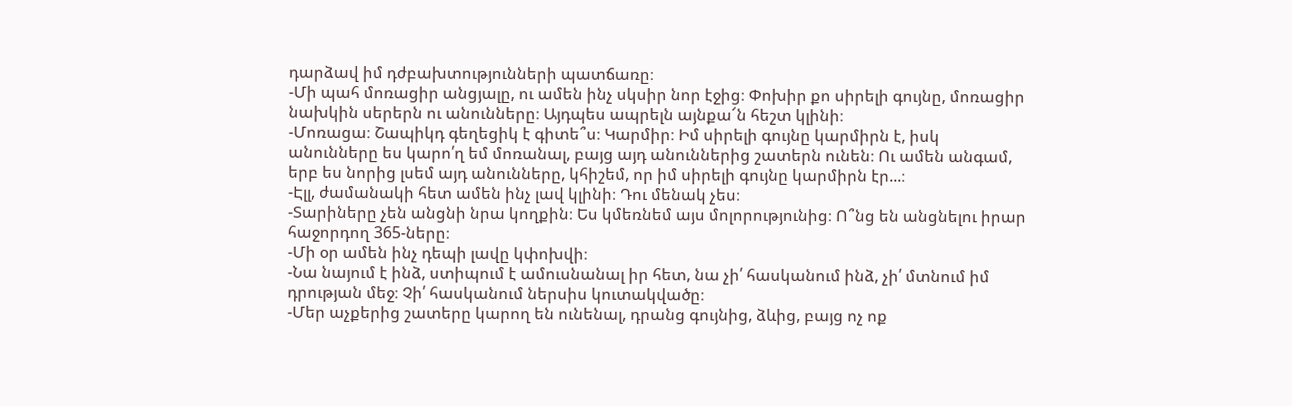դարձավ իմ դժբախտությունների պատճառը։
-Մի պահ մոռացիր անցյալը, ու ամեն ինչ սկսիր նոր էջից։ Փոխիր քո սիրելի գույնը, մոռացիր նախկին սերերն ու անունները։ Այդպես ապրելն այնքա՜ն հեշտ կլինի։
-Մոռացա։ Շապիկդ գեղեցիկ է գիտե՞ս։ Կարմիր։ Իմ սիրելի գույնը կարմիրն է, իսկ անունները ես կարո՛ղ եմ մոռանալ, բայց այդ անուններից շատերն ունեն։ Ու ամեն անգամ, երբ ես նորից լսեմ այդ անունները, կհիշեմ, որ իմ սիրելի գույնը կարմիրն էր...։
-Էլլ, ժամանակի հետ ամեն ինչ լավ կլինի։ Դու մենակ չես։
-Տարիները չեն անցնի նրա կողքին։ Ես կմեռնեմ այս մոլորությունից։ Ո՞նց են անցնելու իրար հաջորդող 365-ները։
-Մի օր ամեն ինչ դեպի լավը կփոխվի։
-Նա նայում է ինձ, ստիպում է ամուսնանալ իր հետ, նա չի՛ հասկանում ինձ, չի՛ մտնում իմ դրության մեջ։ Չի՛ հասկանում ներսիս կուտակվածը։
-Մեր աչքերից շատերը կարող են ունենալ, դրանց գույնից, ձևից, բայց ոչ ոք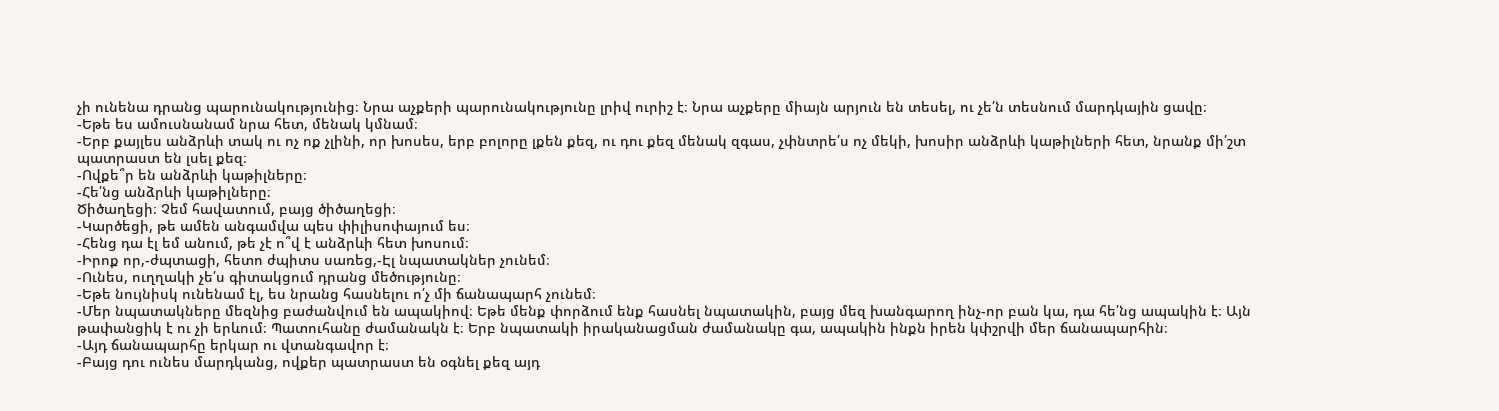չի ունենա դրանց պարունակությունից։ Նրա աչքերի պարունակությունը լրիվ ուրիշ է։ Նրա աչքերը միայն արյուն են տեսել, ու չե՛ն տեսնում մարդկային ցավը։
-Եթե ես ամուսնանամ նրա հետ, մենակ կմնամ։
-Երբ քայլես անձրևի տակ ու ոչ ոք չլինի, որ խոսես, երբ բոլորը լքեն քեզ, ու դու քեզ մենակ զգաս, չփնտրե՛ս ոչ մեկի, խոսիր անձրևի կաթիլների հետ, նրանք մի՛շտ պատրաստ են լսել քեզ։
-Ովքե՞ր են անձրևի կաթիլները։
-Հե՛նց անձրևի կաթիլները։
Ծիծաղեցի։ Չեմ հավատում, բայց ծիծաղեցի։
-Կարծեցի, թե ամեն անգամվա պես փիլիսոփայում ես։
-Հենց դա էլ եմ անում, թե չէ ո՞վ է անձրևի հետ խոսում։
-Իրոք որ,-ժպտացի, հետո ժպիտս սառեց,-Էլ նպատակներ չունեմ։
-Ունես, ուղղակի չե՛ս գիտակցում դրանց մեծությունը։
-Եթե նույնիսկ ունենամ էլ, ես նրանց հասնելու ո՛չ մի ճանապարհ չունեմ։
-Մեր նպատակները մեզնից բաժանվում են ապակիով։ Եթե մենք փորձում ենք հասնել նպատակին, բայց մեզ խանգարող ինչ-որ բան կա, դա հե՛նց ապակին է։ Այն թափանցիկ է ու չի երևում։ Պատուհանը ժամանակն է։ Երբ նպատակի իրականացման ժամանակը գա, ապակին ինքն իրեն կփշրվի մեր ճանապարհին։
-Այդ ճանապարհը երկար ու վտանգավոր է։
-Բայց դու ունես մարդկանց, ովքեր պատրաստ են օգնել քեզ այդ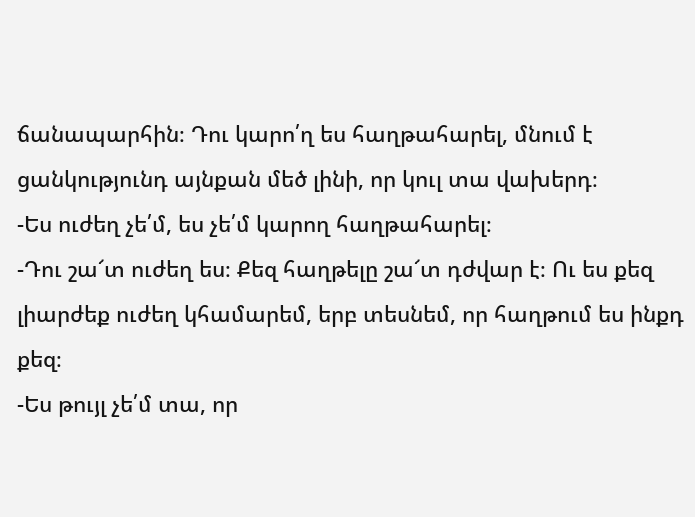ճանապարհին։ Դու կարո՛ղ ես հաղթահարել, մնում է ցանկությունդ այնքան մեծ լինի, որ կուլ տա վախերդ։
-Ես ուժեղ չե՛մ, ես չե՛մ կարող հաղթահարել։
-Դու շա՜տ ուժեղ ես։ Քեզ հաղթելը շա՜տ դժվար է։ Ու ես քեզ լիարժեք ուժեղ կհամարեմ, երբ տեսնեմ, որ հաղթում ես ինքդ քեզ։
-Ես թույլ չե՛մ տա, որ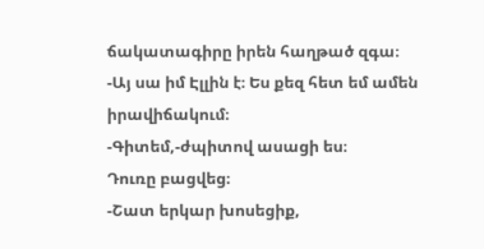ճակատագիրը իրեն հաղթած զգա։
-Այ սա իմ Էլլին է։ Ես քեզ հետ եմ ամեն իրավիճակում։
-Գիտեմ,-ժպիտով ասացի ես։
Դուռը բացվեց։
-Շատ երկար խոսեցիք,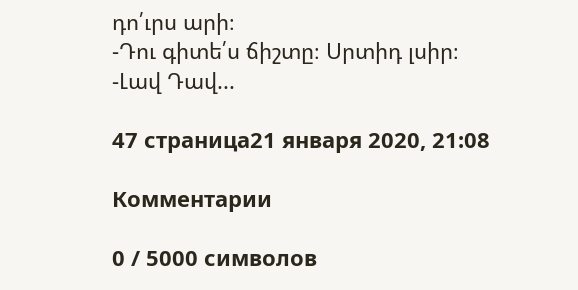դո՛ւրս արի։
-Դու գիտե՛ս ճիշտը։ Սրտիդ լսիր։
-Լավ Դավ...

47 страница21 января 2020, 21:08

Комментарии

0 / 5000 символов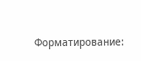Форматирование: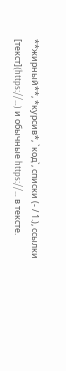**жирный**, *курсив*, `код`, списки (- / 1.), ссылки [текст](https://…) и обычные https://… в тексте.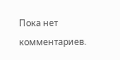Пока нет комментариев.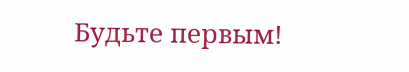Будьте первым!